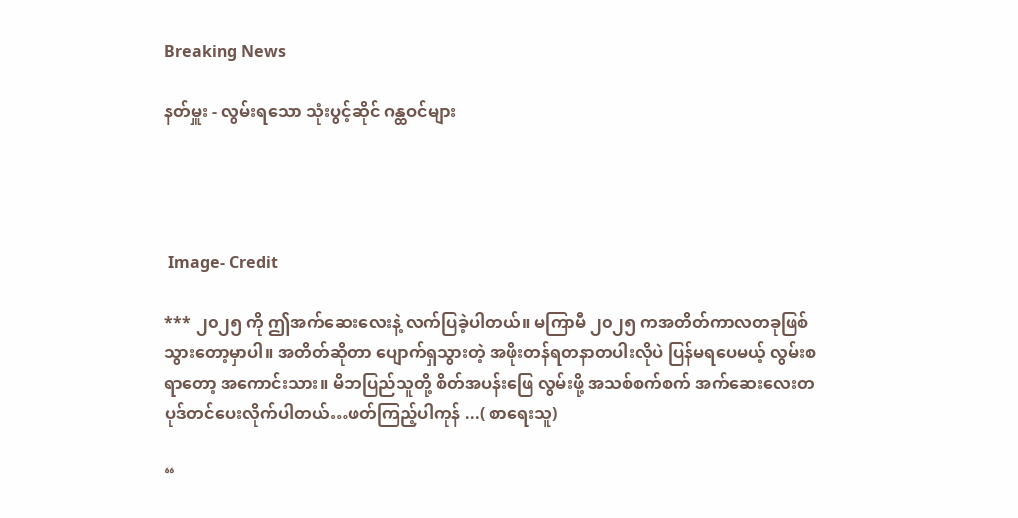Breaking News

နတ်မှူး - လွမ်းရသော သုံးပွင့်ဆိုင် ဂန္ထဝင်များ




 Image- Credit

*** ၂၀၂၅ ကို ဤအက်ဆေးလေးနဲ့ လက်ပြခဲ့ပါတယ်။ မကြာမီ ၂၀၂၅ ကအတိတ်ကာလတခုဖြစ်သွားတော့မှာပါ။ အတိတ်ဆိုတာ ပျောက်ရှသွားတဲ့ အဖိုးတန်ရတနာတပါးလိုပဲ ပြန်မရပေမယ့် လွမ်းစရာတော့ အကောင်းသား။ မိဘပြည်သူတို့ စိတ်အပန်းဖြေ လွမ်းဖို့ အသစ်စက်စက် အက်ဆေးလေးတပုဒ်တင်ပေးလိုက်ပါတယ်…ဖတ်ကြည့်ပါကုန် ...( စာရေးသူ)

“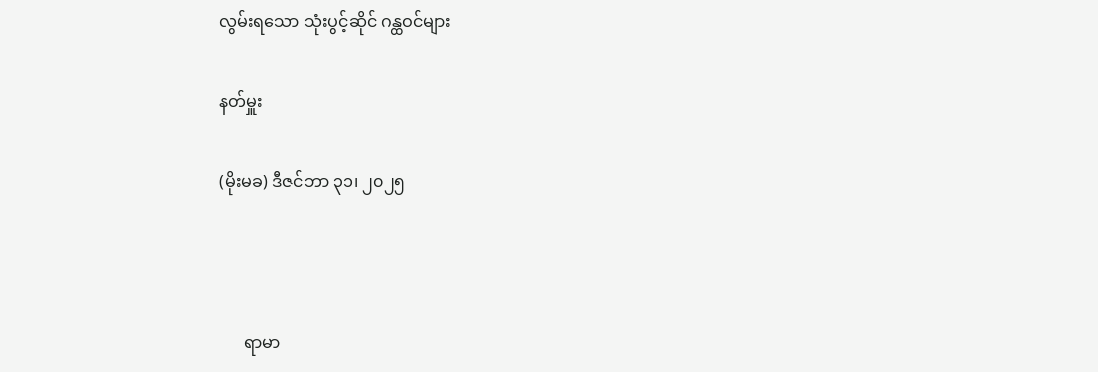လွမ်းရသော သုံးပွင့်ဆိုင် ဂန္ထဝင်များ

နတ်မှူး

(မိုးမခ) ဒီဇင်ဘာ ၃၁၊ ၂၀၂၅



      ရာမာ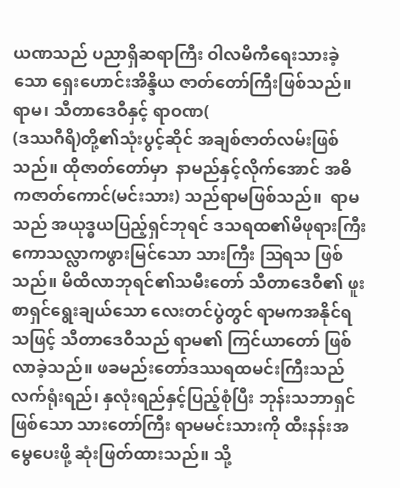ယဏသည် ပညာရှိဆရာကြီး ဝါလမိကီရေးသားခဲ့သော ရှေးဟောင်းအိန္ဒိယ ဇာတ်တော်ကြီးဖြစ်သည်။ ရာမ၊ သီတာဒေဝီနှင့် ရာဝဏ(
(ဒဿဂီရိ)တို့၏သုံးပွင့်ဆိုင် အချစ်ဇာတ်လမ်းဖြစ်သည်။ ထိုဇာတ်တော်မှာ  နာမည်နှင့်လိုက်အောင် အဓိကဇာတ်ကောင်(မင်းသား) သည်ရာမဖြစ်သည်။  ရာမသည် အယုဒ္ဓယပြည့်ရှင်ဘုရင် ဒသရထ၏မိဖုရားကြီး ကောသလ္လာကဖွားမြင်သော သားကြီး ဩရသ ဖြစ်သည်။ မိထိလာဘုရင်၏သမီးတော် သီတာဒေဝီ၏ ဖူးစာရှင်ရွေးချယ်သော လေးတင်ပွဲတွင် ရာမကအနိုင်ရသဖြင့် သီတာဒေဝီသည် ရာမ၏ ကြင်ယာတော် ဖြစ်လာခဲ့သည်။ ဖခမည်းတော်ဒဿရထမင်းကြီးသည် လက်ရုံးရည်၊ နှလုံးရည်နှင့်ပြည့်စုံပြီး ဘုန်းသဘာရှင်ဖြစ်သော သားတော်ကြီး ရာမမင်းသားကို ထီးနန်းအမွေပေးဖို့ ဆုံးဖြတ်ထားသည်။ သို့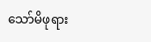သော်မိဖုရား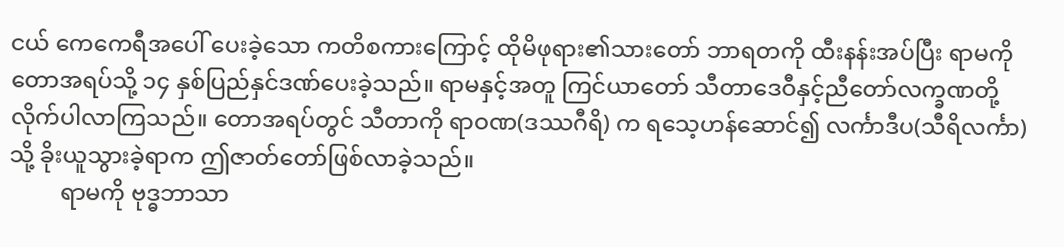ငယ် ကေကေရီအပေါ် ပေးခဲ့သော ကတိစကားကြောင့် ထိုမိဖုရား၏သားတော် ဘာရတကို ထီးနန်းအပ်ပြီး ရာမကို တောအရပ်သို့ ၁၄ နှစ်ပြည်နှင်ဒဏ်ပေးခဲ့သည်။ ရာမနှင့်အတူ ကြင်ယာတော် သီတာဒေဝီနှင့်ညီတော်လက္ခဏတို့ လိုက်ပါလာကြသည်။ တောအရပ်တွင် သီတာကို ရာဝဏ(ဒဿဂီရိ) က ရသေ့ဟန်ဆောင်၍ လင်္ကာဒီပ(သီရိလင်္ကာ) သို့ ခိုးယူသွားခဲ့ရာက ဤဇာတ်တော်ဖြစ်လာခဲ့သည်။
         ရာမကို ဗုဒ္ဓဘာသာ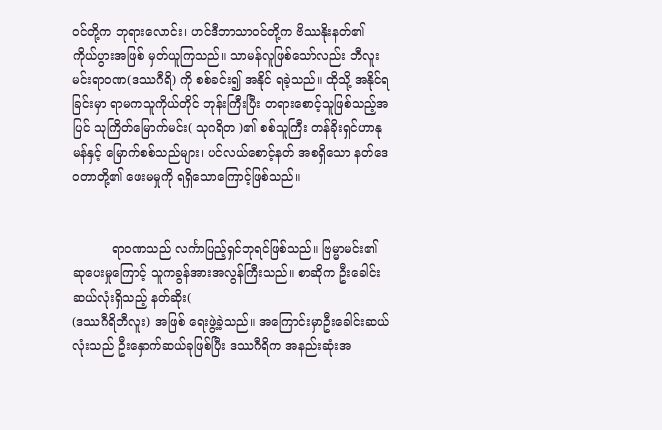ဝင်တို့က ဘုရားလောင်း၊ ဟင်ဒီဘာသာဝင်တို့က ဗိဿနိုးနတ်၏ ကိုယ်ပွားအဖြစ် မှတ်ယူကြသည်။ သာမန်လူဖြစ်သော်လည်း ဘီလူးမင်းရာဝဏ(ဒဿဂီရိ) ကို စစ်ခင်း၍ အနိုင် ရခဲ့သည်။ ထိုသို့ အနိုင်ရခြင်းမှာ ရာမကသူကိုယ်တိုင် ဘုန်းကြီးပြီး တရားစောင့်သူဖြစ်သည့်အပြင် သုကြိတ်မြောက်မင်း( သုဂရိတ )၏ စစ်သူကြီး တန်ခိုးရှင်ဟာနုမန်နှင့် မြောက်စစ်သည်များ၊ ပင်လယ်စောင့်နတ် အစရှိသော နတ်ဒေဝတာတို့၏ ဖေးမမှုကို ရရှိသောကြောင့်ဖြစ်သည်။


          ရာဝဏသည် လင်္ကာပြည့်ရှင်ဘုရင်ဖြစ်သည်။ ဗြမ္မာမင်း၏ ဆုပေးမှုကြောင့် သူကခွန်အားအလွန်ကြီးသည်။ စာဆိုက ဦးခေါင်းဆယ်လုံးရှိသည့် နတ်ဆိုး(
(ဒဿဂီရိဘီလူး) အဖြစ် ရေးဖွဲ့ခဲ့သည်။ အကြောင်းမှာဦးခေါင်းဆယ်လုံးသည် ဦးနှောက်ဆယ်ခုဖြစ်ပြီး ဒဿဂီရိက အနည်းဆုံးအ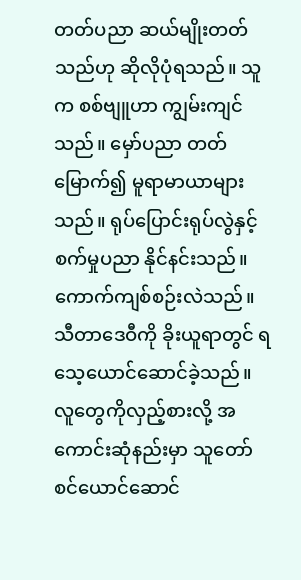တတ်ပညာ ဆယ်မျိုးတတ်သည်ဟု ဆိုလိုပုံရသည်။ သူက စစ်ဗျူဟာ ကျွမ်းကျင်သည်။ မှော်ပညာ တတ်မြောက်၍ မူရာမာယာများသည်။ ရုပ်ပြောင်းရုပ်လွဲနှင့် စက်မှုပညာ နိုင်နင်းသည်။ ကောက်ကျစ်စဉ်းလဲသည်။ သီတာဒေဝီကို ခိုးယူရာတွင် ရသေ့ယောင်ဆောင်ခဲ့သည်။ လူတွေကိုလှည့်စားလို့ အကောင်းဆုံနည်းမှာ သူတော်စင်ယောင်ဆောင်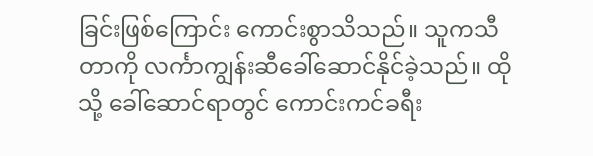ခြင်းဖြစ်ကြောင်း ကောင်းစွာသိသည်။ သူကသီတာကို လင်္ကာကျွန်းဆီခေါ်ဆောင်နိုင်ခဲ့သည်။ ထိုသို့ ခေါ်ဆောင်ရာတွင် ကောင်းကင်ခရီး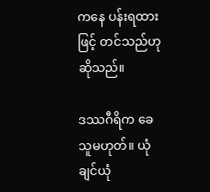ကနေ ပန်းရထားဖြင့် တင်သည်ဟု ဆိုသည်။

ဒဿဂီရိက ခေသူမဟုတ်။ ယုံချင်ယုံ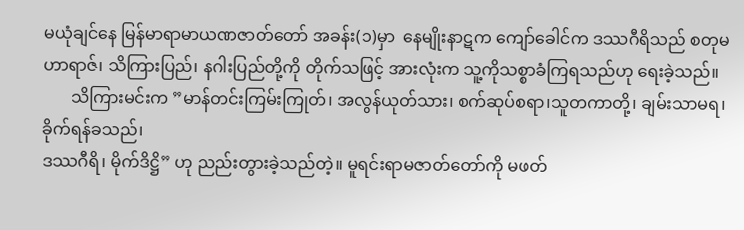မယုံချင်နေ မြန်မာရာမာယဏဇာတ်တော် အခန်း(၁)မှာ  နေမျိုးနာဋက ကျော်ခေါင်က ဒဿဂီရိသည် စတုမဟာရာဇ်၊ သိကြားပြည်၊ နဂါးပြည်တို့ကို တိုက်သဖြင့် အားလုံးက သူ့ကိုသစ္စာခံကြရသည်ဟု ရေးခဲ့သည်။
       သိကြားမင်းက ”မာန်တင်းကြမ်းကြုတ်၊ အလွန်ယုတ်သား၊ စက်ဆုပ်စရာ၊သူတကာတို့၊ ချမ်းသာမရ၊ ခိုက်ရန်ခသည်၊
ဒဿဂီရိ၊ မိုက်ဒိဋ္ဌိ” ဟု ညည်းတွားခဲ့သည်တဲ့။ မူရင်းရာမဇာတ်တော်ကို မဖတ်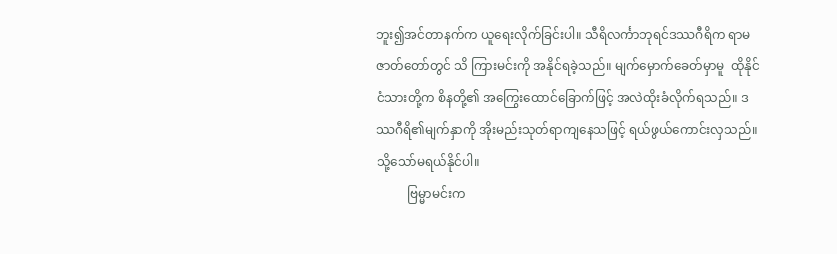ဘူး၍အင်တာနက်က ယူရေးလိုက်ခြင်းပါ။ သီရိလင်္ကာဘုရင်ဒဿဂီရိက ရာမဇာတ်တော်တွင် သိ ကြားမင်းကို အနိုင်ရခဲ့သည်။ မျက်မှောက်ခေတ်မှာမူ  ထိုနိုင်ငံသားတို့က စိနတို့၏ အကြွေးထောင်ခြောက်ဖြင့် အလဲထိုးခံလိုက်ရသည်။ ဒဿဂီရိ၏မျက်နှာကို အိုးမည်းသုတ်ရာကျနေသဖြင့် ရယ်ဖွယ်ကောင်းလှသည်။သို့သော်မရယ်နိုင်ပါ။
          ဗြမ္မာမင်းက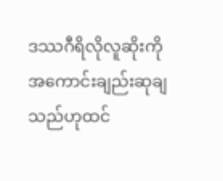ဒဿဂီရိလိုလူဆိုးကို အကောင်းချည်းဆုချသည်ဟုထင်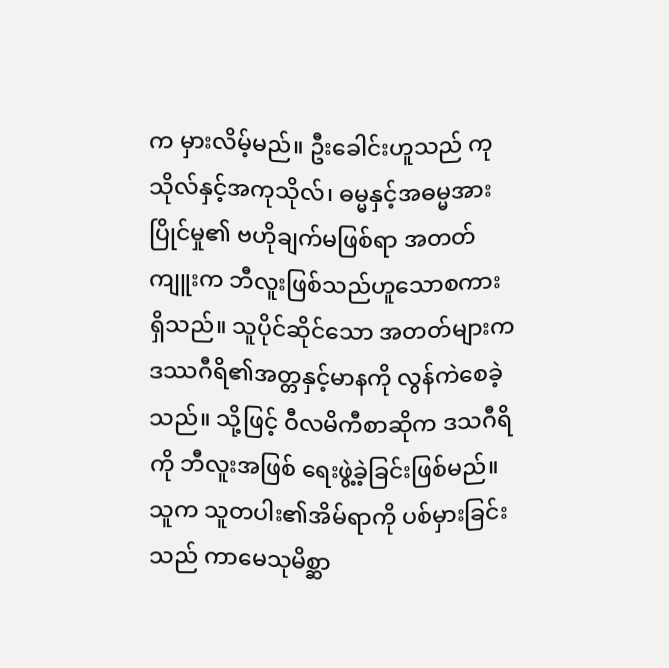က မှားလိမ့်မည်။ ဦးခေါင်းဟူသည် ကုသိုလ်နှင့်အကုသိုလ်၊ ဓမ္မနှင့်အဓမ္မအားပြိုင်မှု၏ ဗဟိုချက်မဖြစ်ရာ အတတ်ကျူးက ဘီလူးဖြစ်သည်ဟူသောစကား ရှိသည်။ သူပိုင်ဆိုင်သော အတတ်များက ဒဿဂီရိ၏အတ္တနှင့်မာနကို လွန်ကဲစေခဲ့သည်။ သို့ဖြင့် ဝီလမိကီစာဆိုက ဒသဂီရိကို ဘီလူးအဖြစ် ရေးဖွဲ့ခဲ့ခြင်းဖြစ်မည်။ သူက သူတပါး၏အိမ်ရာကို ပစ်မှားခြင်းသည် ကာမေသုမိစ္ဆာ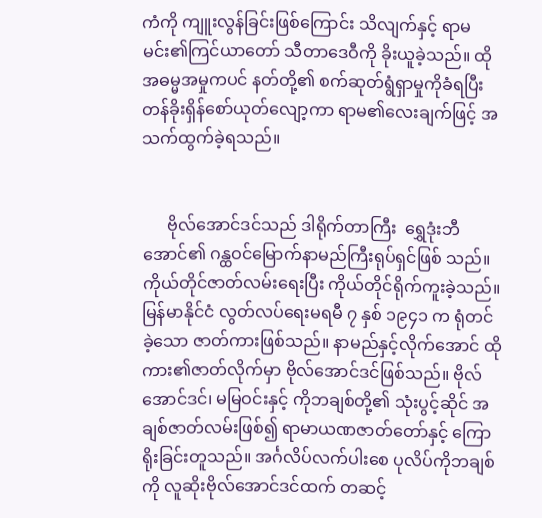ကံကို ကျူးလွန်ခြင်းဖြစ်ကြောင်း သိလျက်နှင့် ရာမမင်း၏ကြင်ယာတော် သီတာဒေဝီကို ခိုးယူခဲ့သည်။ ထိုအဓမ္မအမှုကပင် နတ်တို့၏ စက်ဆုတ်ရွံရှာမှုကိုခံရပြီး တန်ခိုးရှိန်စော်ယုတ်လျော့ကာ ရာမ၏လေးချက်ဖြင့် အသက်ထွက်ခဲ့ရသည်။


      ဗိုလ်အောင်ဒင်သည် ဒါရိုက်တာကြီး  ရွှေဒုံးဘီအောင်၏ ဂန္ထဝင်မြောက်နာမည်ကြီးရုပ်ရှင်ဖြစ် သည်။ ကိုယ်တိုင်ဇာတ်လမ်းရေးပြီး ကိုယ်တိုင်ရိုက်ကူးခဲ့သည်။ မြန်မာနိုင်ငံ လွတ်လပ်ရေးမရမီ ၇ နှစ် ၁၉၄၁ က ရုံတင်ခဲ့သော ဇာတ်ကားဖြစ်သည်။ နာမည်နှင့်လိုက်အောင် ထိုကား၏ဇာတ်လိုက်မှာ ဗိုလ်အောင်ဒင်ဖြစ်သည်။ ဗိုလ်အောင်ဒင်၊ မမြဝင်းနှင့် ကိုဘချစ်တို့၏ သုံးပွင့်ဆိုင် အချစ်ဇာတ်လမ်းဖြစ်၍ ရာမာယဏဇာတ်တော်နှင့် ကြောရိုးခြင်းတူသည်။ အင်္ဂလိပ်လက်ပါးစေ ပုလိပ်ကိုဘချစ်ကို လူဆိုးဗိုလ်အောင်ဒင်ထက် တဆင့်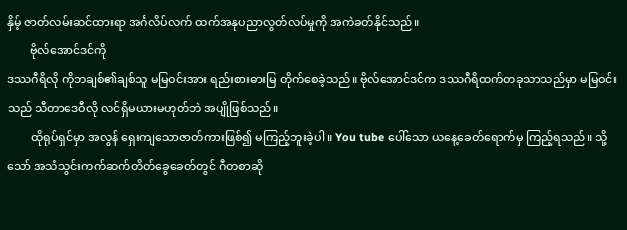နှိမ့် ဇာတ်လမ်းဆင်ထားရာ အင်္ဂလိပ်လက် ထက်အနုပညာလွတ်လပ်မှုကို အကဲခတ်နိုင်သည်။
        ဗိုလ်အောင်ဒင်ကို
ဒဿဂီရိလို ကိုဘချစ်၏ချစ်သူ မမြဝင်းအား ရည်းစားဓားမြ တိုက်စေခဲ့သည်။ ဗိုလ်အောင်ဒင်က ဒဿဂီရိထက်တခုသာသည်မှာ မမြဝင်းသည် သီတာဒေဝီလို လင်ရှိမယားမဟုတ်ဘဲ အပျိုဖြစ်သည်။
        ထိုရုပ်ရှင်မှာ အလွန် ရှေးကျသောဇာတ်ကားဖြစ်၍ မကြည့်ဘူးခဲ့ပါ။ You tube ပေါ်သော ယနေ့ခေတ်ရောက်မှ ကြည့်ရသည်။ သို့သော် အသံသွင်းကက်ဆက်တိတ်ခွေခေတ်တွင် ဂီတစာဆို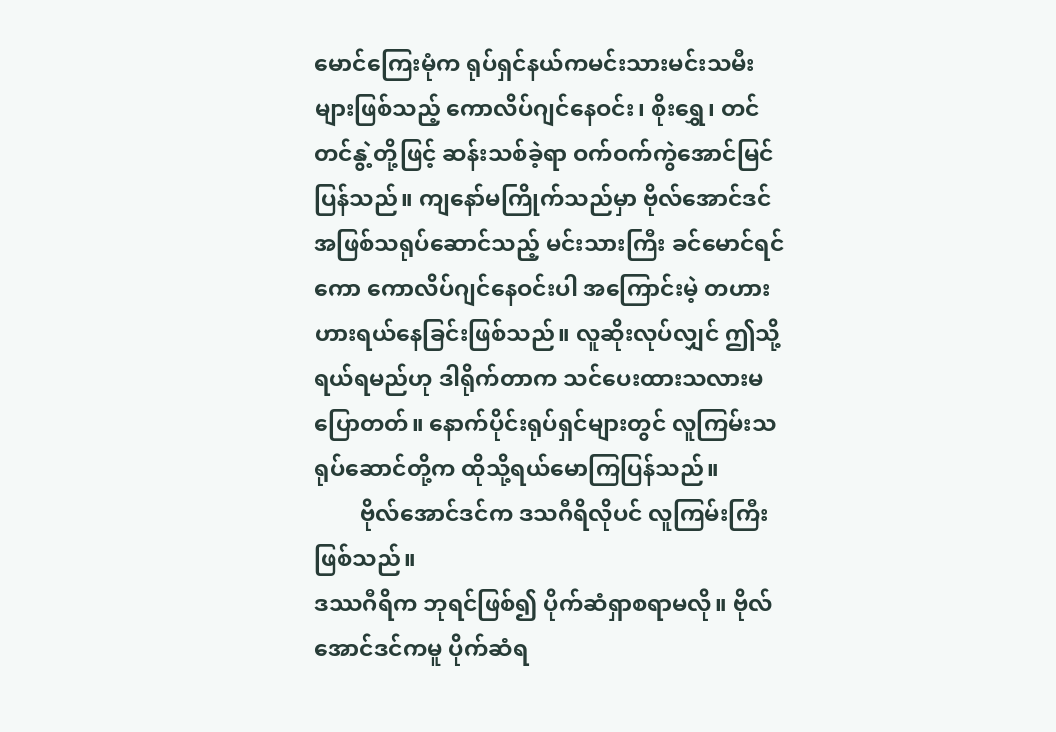မောင်ကြေးမုံက ရုပ်ရှင်နယ်ကမင်းသားမင်းသမီးများဖြစ်သည့် ကောလိပ်ဂျင်နေဝင်း၊ စိုးရွှေ၊ တင်တင်နွဲ့တို့ဖြင့် ဆန်းသစ်ခဲ့ရာ ဝက်ဝက်ကွဲအောင်မြင်ပြန်သည်။ ကျနော်မကြိုက်သည်မှာ ဗိုလ်အောင်ဒင်အဖြစ်သရုပ်ဆောင်သည့် မင်းသားကြီး ခင်မောင်ရင်ကော ကောလိပ်ဂျင်နေဝင်းပါ အကြောင်းမဲ့ တဟားဟားရယ်နေခြင်းဖြစ်သည်။ လူဆိုးလုပ်လျှင် ဤသို့ရယ်ရမည်ဟု ဒါရိုက်တာက သင်ပေးထားသလားမပြောတတ်။ နောက်ပိုင်းရုပ်ရှင်များတွင် လူကြမ်းသရုပ်ဆောင်တို့က ထိုသို့ရယ်မောကြပြန်သည်။
        ဗိုလ်အောင်ဒင်က ဒသဂီရိလိုပင် လူကြမ်းကြီးဖြစ်သည်။
ဒဿဂီရိက ဘုရင်ဖြစ်၍ ပိုက်ဆံရှာစရာမလို။ ဗိုလ်အောင်ဒင်ကမူ ပိုက်ဆံရ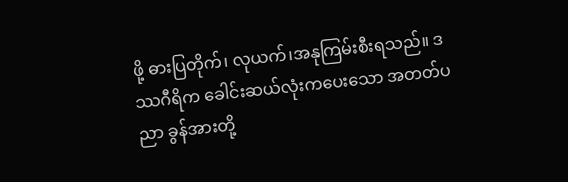ဖို့ ဓားပြတိုက်၊ လုယက်၊အနုကြမ်းစီးရသည်။ ဒဿဂီရိက ခေါင်းဆယ်လုံးကပေးသော အတတ်ပညာ ခွန်အားတို့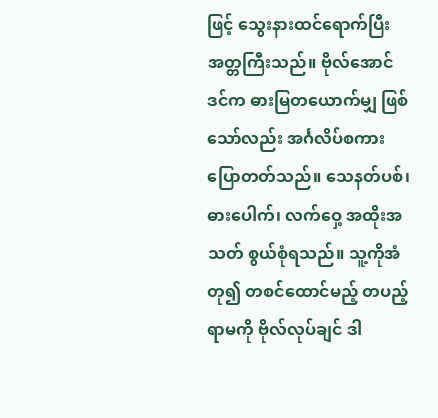ဖြင့် သွေးနားထင်ရောက်ပြီး အတ္တကြီးသည်။ ဗိုလ်အောင်ဒင်က ဓားမြတယောက်မျှ ဖြစ်သော်လည်း အင်္ဂလိပ်စကားပြောတတ်သည်။ သေနတ်ပစ်၊ ဓားပေါက်၊ လက်ဝှေ့ အထိုးအသတ် စွယ်စုံရသည်။ သူ့ကိုအံတု၍ တစင်ထောင်မည့် တပည့်ရာမကို ဗိုလ်လုပ်ချင် ဒါ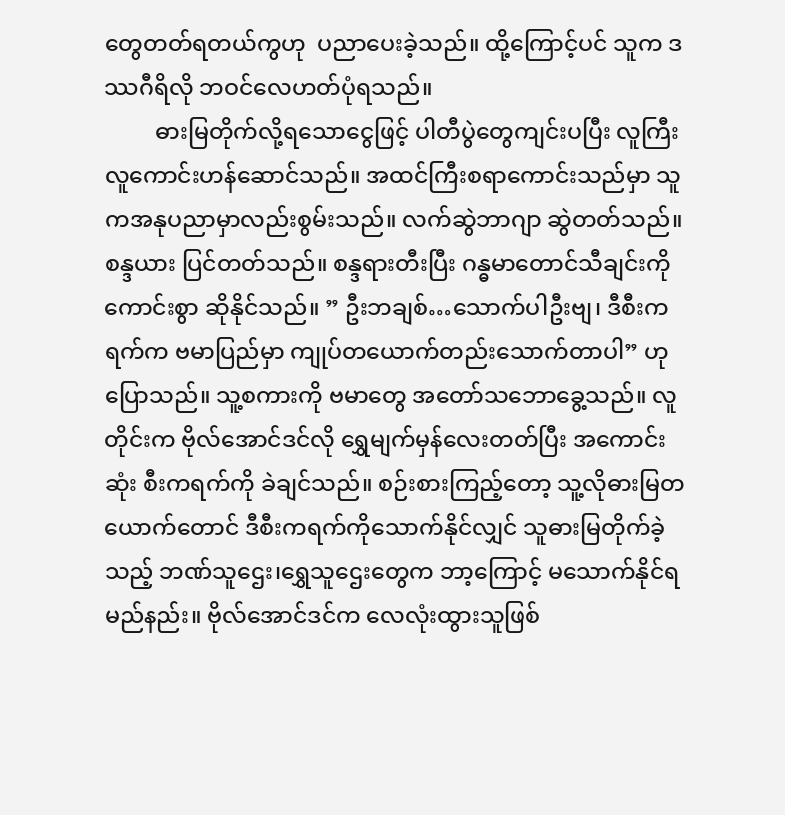တွေတတ်ရတယ်ကွဟု  ပညာပေးခဲ့သည်။ ထို့ကြောင့်ပင် သူက ဒဿဂီရိလို ဘဝင်လေဟတ်ပုံရသည်။
         ဓားမြတိုက်လို့ရသောငွေဖြင့် ပါတီပွဲတွေကျင်းပပြီး လူကြီးလူကောင်းဟန်ဆောင်သည်။ အထင်ကြီးစရာကောင်းသည်မှာ သူကအနုပညာမှာလည်းစွမ်းသည်။ လက်ဆွဲဘာဂျာ ဆွဲတတ်သည်။ စန္ဒယား ပြင်တတ်သည်။ စန္ဒရားတီးပြီး ဂန္ဓမာတောင်သီချင်းကို ကောင်းစွာ ဆိုနိုင်သည်။ ” ဦးဘချစ်…သောက်ပါဦးဗျ၊ ဒီစီးကရက်က ဗမာပြည်မှာ ကျုပ်တယောက်တည်းသောက်တာပါ” ဟု ပြောသည်။ သူ့စကားကို ဗမာတွေ အတော်သဘောခွေ့သည်။ လူတိုင်းက ဗိုလ်အောင်ဒင်လို ရွှေမျက်မှန်လေးတတ်ပြီး အကောင်းဆုံး စီးကရက်ကို ခဲချင်သည်။ စဉ်းစားကြည့်တော့ သူ့လိုဓားမြတယောက်တောင် ဒီစီးကရက်ကိုသောက်နိုင်လျှင် သူဓားမြတိုက်ခဲ့သည့် ဘဏ်သူဌေး၊ရွှေသူဌေးတွေက ဘာ့ကြောင့် မသောက်နိုင်ရမည်နည်း။ ဗိုလ်အောင်ဒင်က လေလုံးထွားသူဖြစ်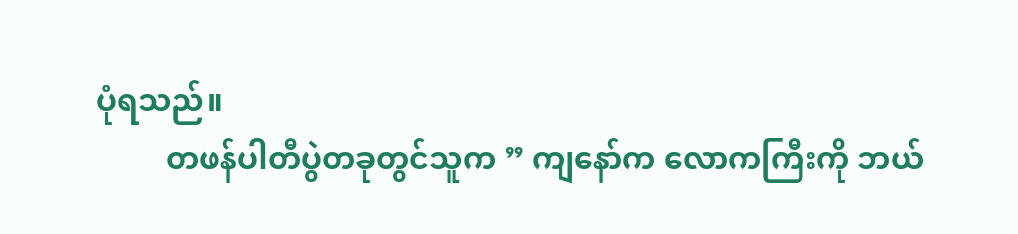ပုံရသည်။
         တဖန်ပါတီပွဲတခုတွင်သူက ” ကျနော်က လောကကြီးကို ဘယ်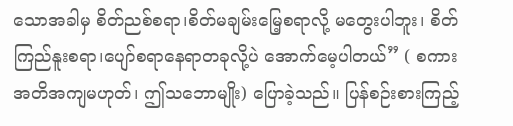သောအခါမှ စိတ်ညစ်စရာ၊စိတ်မချမ်းမြေ့စရာလို့ မတွေးပါဘူး၊ စိတ်ကြည်နူးစရာ၊ပျော်စရာနေရာတခုလို့ပဲ အောက်မေ့ပါတယ်” ( စကားအတိအကျမဟုတ်၊ ဤသဘောမျိုး) ပြောခဲ့သည်။ ပြန်စဉ်းစားကြည့်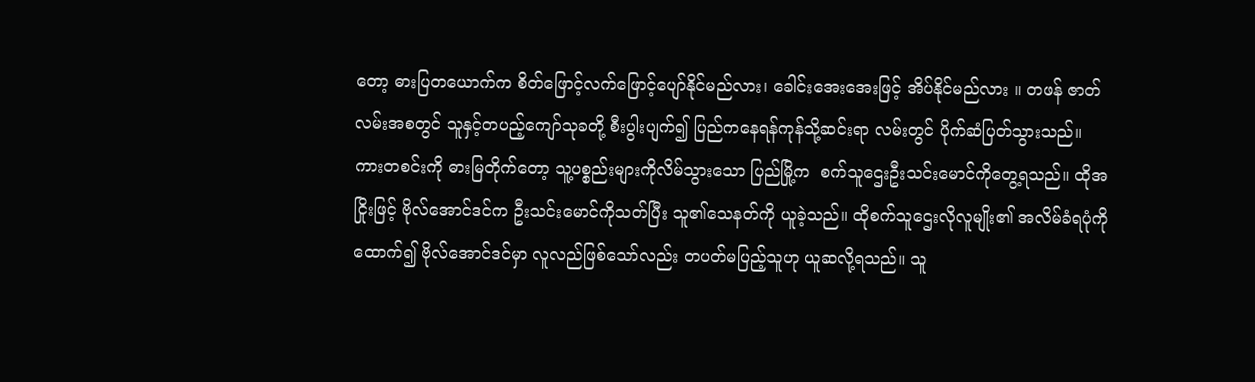တော့ ဓားပြတယောက်က စိတ်ဖြောင့်လက်ဖြောင့်ပျော်နိုင်မည်လား၊ ခေါင်းအေးအေးဖြင့် အိပ်နိုင်မည်လား ။ တဖန် ဇာတ်လမ်းအစတွင် သူနှင့်တပည့်ကျော်သုခတို့ စီးပွါးပျက်၍ ပြည်ကနေရန်ကုန်သို့ဆင်းရာ လမ်းတွင် ပိုက်ဆံပြတ်သွားသည်။ ကားတစင်းကို ဓားမြတိုက်တော့ သူ့ပစ္စည်းများကိုလိမ်သွားသော ပြည်မြို့က  စက်သူဌေးဦးသင်းမောင်ကိုတွေ့ရသည်။ ထိုအငြိုးဖြင့် ဗိုလ်အောင်ဒင်က ဦးသင်းမောင်ကိုသတ်ပြီး သူ၏သေနတ်ကို ယူခဲ့သည်။ ထိုစက်သူဌေးလိုလူမျိုး၏ အလိမ်ခံရပုံကိုထောက်၍ ဗိုလ်အောင်ဒင်မှာ လူလည်ဖြစ်သော်လည်း တပတ်မပြည့်သူဟု ယူဆလို့ရသည်။ သူ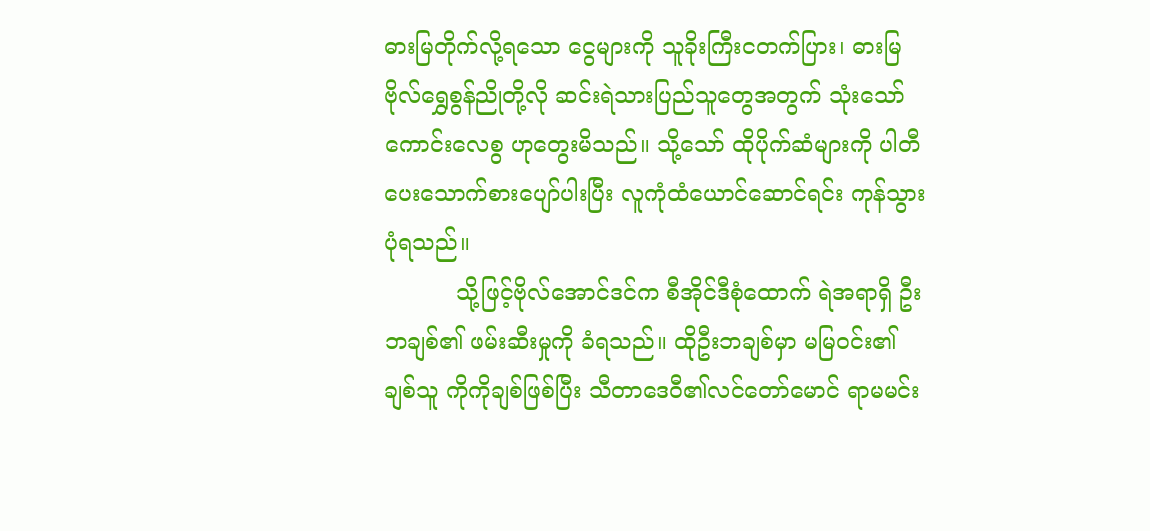ဓားမြတိုက်လို့ရသော ငွေများကို သူခိုးကြီးငတက်ပြား၊ ဓားမြဗိုလ်ရွှေစွန်ညိုတို့လို ဆင်းရဲသားပြည်သူတွေအတွက် သုံးသော်ကောင်းလေစွ ဟုတွေးမိသည်။ သို့သော် ထိုပိုက်ဆံများကို ပါတီပေးသောက်စားပျော်ပါးပြီး လူကုံထံယောင်ဆောင်ရင်း ကုန်သွားပုံရသည်။
          သို့ဖြင့်ဗိုလ်အောင်ဒင်က စီအိုင်ဒီစုံထောက် ရဲအရာရှိ ဦးဘချစ်၏ ဖမ်းဆီးမှုကို ခံရသည်။ ထိုဦးဘချစ်မှာ မမြဝင်း၏ချစ်သူ ကိုကိုချစ်ဖြစ်ပြီး သီတာဒေဝီ၏လင်တော်မောင် ရာမမင်း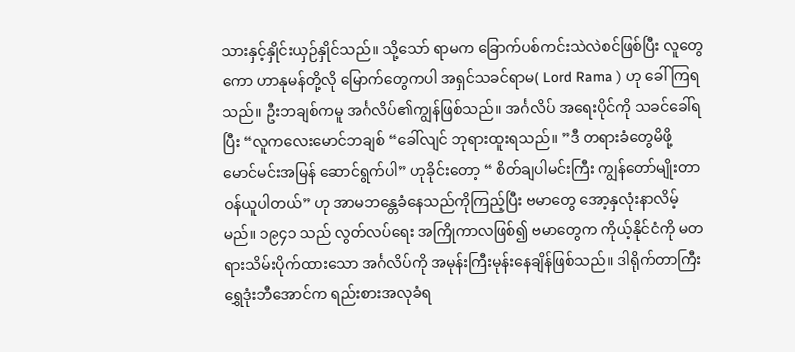သားနှင့်နှိုင်းယှဉ်နှိုင်သည်။ သို့သော် ရာမက ခြောက်ပစ်ကင်းသဲလဲစင်ဖြစ်ပြီး လူတွေကော ဟာနုမန်တို့လို မြောက်တွေကပါ အရှင်သခင်ရာမ( Lord Rama ) ဟု ခေါ်ကြရသည်။ ဦးဘချစ်ကမူ အင်္ဂလိပ်၏ကျွန်ဖြစ်သည်။ အင်္ဂလိပ် အရေးပိုင်ကို သခင်ခေါ်ရပြီး “လူကလေးမောင်ဘချစ် “ခေါ်လျင် ဘုရားထူးရသည်။ ”ဒီ တရားခံတွေမိဖို့ မောင်မင်းအမြန် ဆောင်ရွက်ပါ” ဟုခိုင်းတော့ “ စိတ်ချပါမင်းကြီး ကျွန်တော်မျိုးတာဝန်ယူပါတယ်” ဟု အာမဘန္တေခံနေသည်ကိုကြည့်ပြီး ဗမာတွေ အော့နှလုံးနာလိမ့်မည်။ ၁၉၄၁ သည် လွတ်လပ်ရေး အကြိုကာလဖြစ်၍ ဗမာတွေက ကိုယ့်နိုင်ငံကို မတရားသိမ်းပိုက်ထားသော အင်္ဂလိပ်ကို အမုန်းကြီးမုန်းနေချိန်ဖြစ်သည်။ ဒါရိုက်တာကြီးရွှေဒုံးဘီအောင်က ရည်းစားအလုခံရ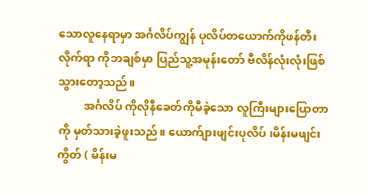သောလူနေရာမှာ အင်္ဂလိပ်ကျွန် ပုလိပ်တယောက်ကိုဖန်တီးလိုက်ရာ ကိုဘချစ်မှာ ပြည်သူ့အမုန်းတော် ဗီလိန်လုံးလုံးဖြစ်သွားတော့သည်။
         အင်္ဂလိပ် ကိုလိုနီခေတ်ကိုမီခဲ့သော လူကြီးများပြောတာကို မှတ်သားခဲ့ဖူးသည်။ ယောက်ျားဖျင်းပုလိပ် ၊မိန်းမဖျင်းကွိတ် ( မိန်းမ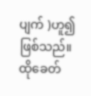ပျက် )ဟူ၍ဖြစ်သည်။ ထိုခေတ်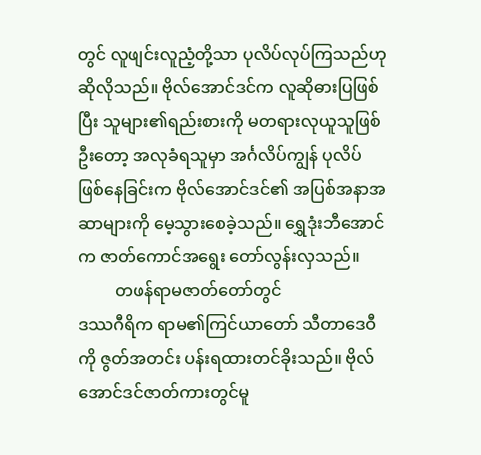တွင် လူဖျင်းလူညံ့တို့သာ ပုလိပ်လုပ်ကြသည်ဟု ဆိုလိုသည်။ ဗိုလ်အောင်ဒင်က လူဆိုဓားပြဖြစ်ပြီး သူများ၏ရည်းစားကို မတရားလုယူသူဖြစ်ဦးတော့ အလုခံရသူမှာ အင်္ဂလိပ်ကျွန် ပုလိပ်ဖြစ်နေခြင်းက ဗိုလ်အောင်ဒင်၏ အပြစ်အနာအဆာများကို မေ့သွားစေခဲ့သည်။ ရွှေဒုံးဘီအောင်က ဇာတ်ကောင်အရွေး တော်လွန်းလှသည်။
         တဖန်ရာမဇာတ်တော်တွင်
ဒဿဂီရိက ရာမ၏ကြင်ယာတော် သီတာဒေဝီကို ဇွတ်အတင်း ပန်းရထားတင်ခိုးသည်။ ဗိုလ်အောင်ဒင်ဇာတ်ကားတွင်မူ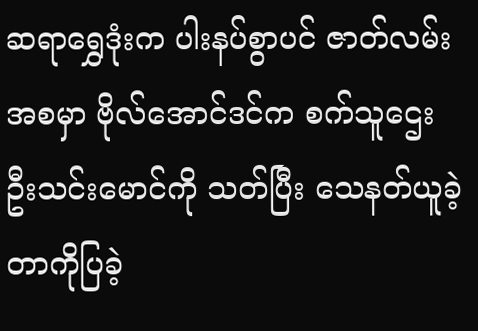ဆရာရွှေဒုံးက ပါးနပ်စွာပင် ဇာတ်လမ်းအစမှာ ဗိုလ်အောင်ဒင်က စက်သူဌေး ဦးသင်းမောင်ကို သတ်ပြီး သေနတ်ယူခဲ့တာကိုပြခဲ့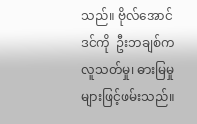သည်။ ဗိုလ်အောင်ဒင်ကို  ဦးဘချစ်က လူသတ်မှု၊ ဓားမြမှုများဖြင့်ဖမ်းသည်။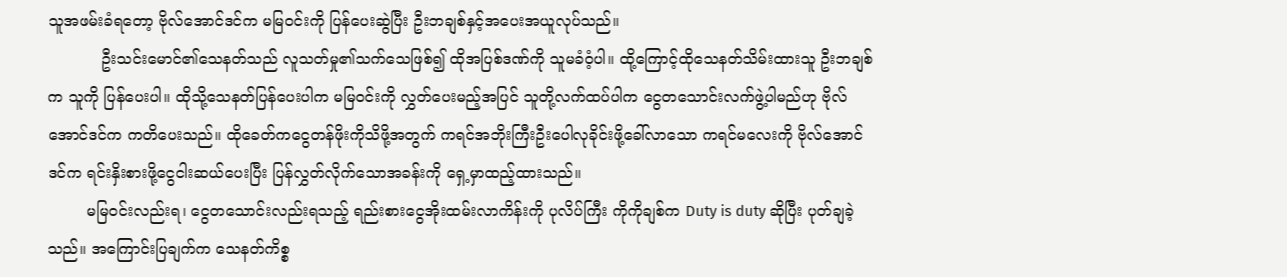သူအဖမ်းခံရတော့ ဗိုလ်အောင်ဒင်က မမြဝင်းကို ပြန်ပေးဆွဲပြီး ဦးဘချစ်နှင့်အပေးအယူလုပ်သည်။
           ဦးသင်းမောင်၏သေနတ်သည် လူသတ်မှု၏သက်သေဖြစ်၍ ထိုအပြစ်ဒဏ်ကို သူမခံဝံ့ပါ။ ထို့ကြောင့်ထိုသေနတ်သိမ်းထားသူ ဦးဘချစ်က သူကို ပြန်ပေးပါ။ ထိုသို့သေနတ်ပြန်ပေးပါက မမြဝင်းကို လွှတ်ပေးမည့်အပြင် သူတို့လက်ထပ်ပါက ငွေတသောင်းလက်ဖွဲ့ပါမည်ဟု ဗိုလ်အောင်ဒင်က ကတိပေးသည်။ ထိုခေတ်ကငွေတန်ဖိုးကိုသိဖို့အတွက် ကရင်အဘိုးကြီးဦးပေါလုခိုင်းဖို့ခေါ်လာသော ကရင်မလေးကို ဗိုလ်အောင်ဒင်က ရင်းနှိးစားဖို့ငွေငါးဆယ်ပေးပြီး ပြန်လွှတ်လိုက်သောအခန်းကို ရှေ့မှာထည့်ထားသည်။
        မမြဝင်းလည်းရ၊ ငွေတသောင်းလည်းရသည့် ရည်းစားငွေအိုးထမ်းလာကိန်းကို ပုလိပ်ကြီး ကိုကိုချစ်က Duty is duty ဆိုပြီး ပုတ်ချခဲ့သည်။ အကြောင်းပြချက်က သေနတ်ကိစ္စ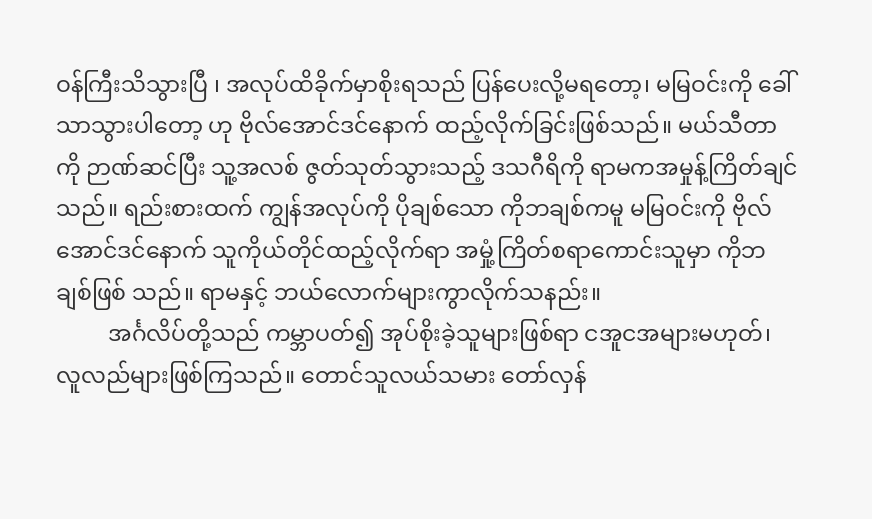ဝန်ကြီးသိသွားပြီ ၊ အလုပ်ထိခိုက်မှာစိုးရသည် ပြန်ပေးလို့မရတော့၊ မမြဝင်းကို ခေါ်သာသွားပါတော့ ဟု ဗိုလ်အောင်ဒင်နောက် ထည့်လိုက်ခြင်းဖြစ်သည်။ မယ်သီတာကို ဉာဏ်ဆင်ပြီး သူ့အလစ် ဇွတ်သုတ်သွားသည့် ဒသဂီရိကို ရာမကအမှုန့်ကြိတ်ချင်သည်။ ရည်းစားထက် ကျွန်အလုပ်ကို ပိုချစ်သော ကိုဘချစ်ကမူ မမြဝင်းကို ဗိုလ်အောင်ဒင်နောက် သူကိုယ်တိုင်ထည့်လိုက်ရာ အမှုံ့ကြိတ်စရာကောင်းသူမှာ ကိုဘချစ်ဖြစ် သည်။ ရာမနှင့် ဘယ်လောက်များကွာလိုက်သနည်း။
         အင်္ဂလိပ်တို့သည် ကမ္ဘာပတ်၍ အုပ်စိုးခဲ့သူများဖြစ်ရာ ငအူငအများမဟုတ်၊ လူလည်များဖြစ်ကြသည်။ တောင်သူလယ်သမား တော်လှန်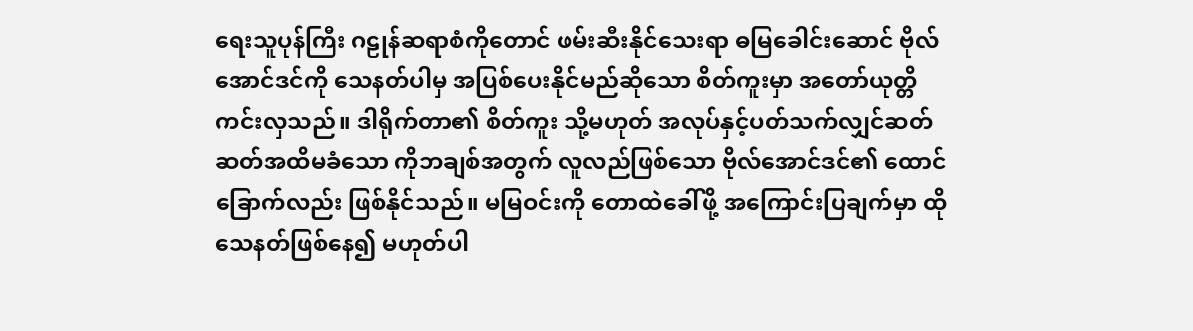ရေးသူပုန်ကြီး ဂဠုန်ဆရာစံကိုတောင် ဖမ်းဆီးနိုင်သေးရာ ဓမြခေါင်းဆောင် ဗိုလ်အောင်ဒင်ကို သေနတ်ပါမှ အပြစ်ပေးနိုင်မည်ဆိုသော စိတ်ကူးမှာ အတော်ယုတ္တိကင်းလှသည်။ ဒါရိုက်တာ၏ စိတ်ကူး သို့မဟုတ် အလုပ်နှင့်ပတ်သက်လျှင်ဆတ်ဆတ်အထိမခံသော ကိုဘချစ်အတွက် လူလည်ဖြစ်သော ဗိုလ်အောင်ဒင်၏ ထောင်ခြောက်လည်း ဖြစ်နိုင်သည်။ မမြဝင်းကို တောထဲခေါ်ဖို့ အကြောင်းပြချက်မှာ ထိုသေနတ်ဖြစ်နေ၍ မဟုတ်ပါ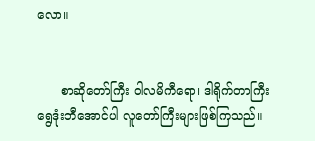လော။


      စာဆိုတော်ကြီး ဝါလမိကီရော၊ ဒါရိုက်တာကြီး ရွေဒုံးဘီအောင်ပါ လူတော်ကြီးများဖြစ်ကြသည်။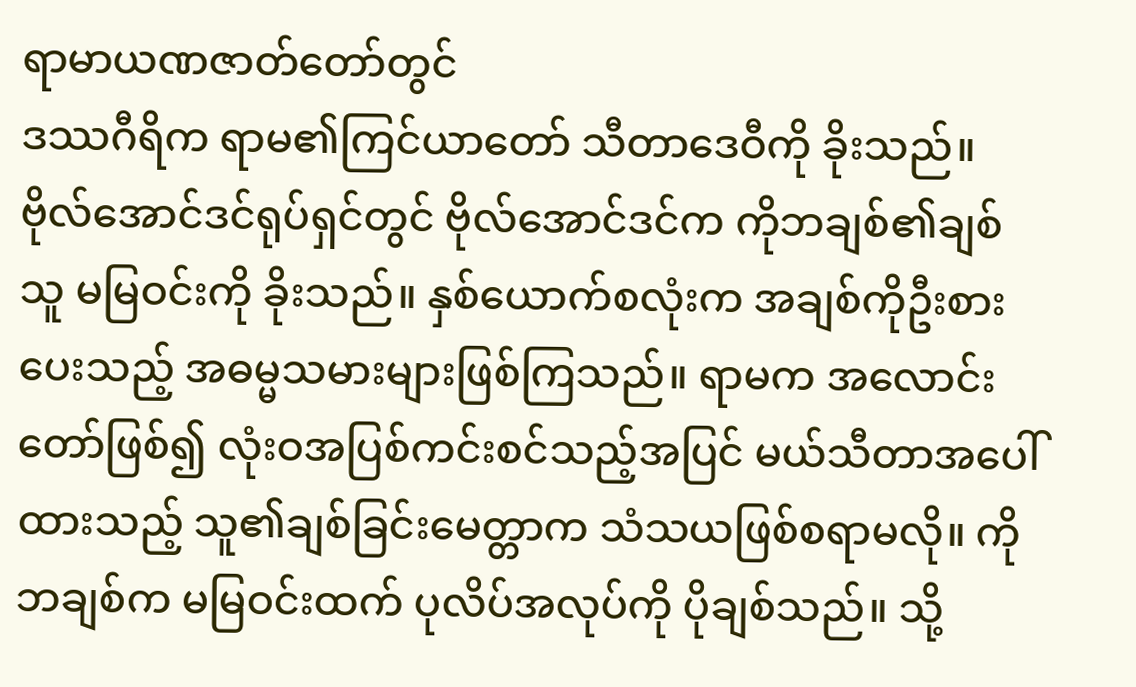ရာမာယဏဇာတ်တော်တွင်
ဒဿဂီရိက ရာမ၏ကြင်ယာတော် သီတာဒေဝီကို ခိုးသည်။ဗိုလ်အောင်ဒင်ရုပ်ရှင်တွင် ဗိုလ်အောင်ဒင်က ကိုဘချစ်၏ချစ်သူ မမြဝင်းကို ခိုးသည်။ နှစ်ယောက်စလုံးက အချစ်ကိုဦးစားပေးသည့် အဓမ္မသမားများဖြစ်ကြသည်။ ရာမက အလောင်းတော်ဖြစ်၍ လုံးဝအပြစ်ကင်းစင်သည့်အပြင် မယ်သီတာအပေါ်ထားသည့် သူ၏ချစ်ခြင်းမေတ္တာက သံသယဖြစ်စရာမလို။ ကိုဘချစ်က မမြဝင်းထက် ပုလိပ်အလုပ်ကို ပိုချစ်သည်။ သို့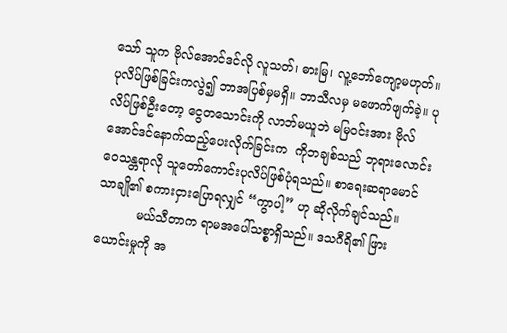သော် သူက ဗိုလ်အောင်ဒင်လို လူသတ်၊ ဓားမြ၊ လူ့ဘော်ကျော့မဟုတ်။ ပုလိပ်ဖြစ်ခြင်းကလွဲ၍ ဘာအပြစ်မှမရှိ။ ဘာသီလမှ မဖောက်ဖျက်ခဲ့။ ပုလိပ်ဖြစ်ဦးတော့ ငွေတသောင်းကို လာဘ်မယူဘဲ မမြဝင်းအား ဗိုလ်အောင်ဒင်နောက်ထည့်ပေးလိုက်ခြင်းက  ကိုဘချစ်သည် ဘုရားလောင်းဝေသန္တရာလို သူတော်ကောင်းပုလိပ်ဖြစ်ပုံရသည်။ စာရေးဆရာမောင်သာချို၏ စကားငှားပြောရလျှင် “ကွာပါ့” ဟု ဆိုလိုက်ချင်သည်။
          မယ်သီတာက ရာမအပေါ်သစ္စာရှိသည်။ ဒသဂီရိ၏ ဖြားယောင်းမှုကို အ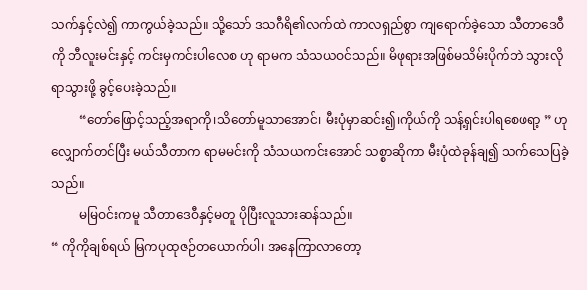သက်နှင့်လဲ၍ ကာကွယ်ခဲ့သည်။ သို့သော် ဒသဂီရိ၏လက်ထဲ ကာလရှည်စွာ ကျရောက်ခဲ့သော သီတာဒေဝီကို ဘီလူးမင်းနှင့် ကင်းမှကင်းပါလေစ ဟု ရာမက သံသယဝင်သည်။ မိဖုရားအဖြစ်မသိမ်းပိုက်ဘဲ သွားလိုရာသွားဖို့ ခွင့်ပေးခဲ့သည်။
         “တော်ဖြောင့်သည့်အရာကို၊သိတော်မူသာအောင်၊ မီးပုံမှာဆင်း၍၊ကိုယ်ကို သန့်ရှင်းပါရစေဖရာ့ ” ဟုလျှောက်တင်ပြီး မယ်သီတာက ရာမမင်းကို သံသယကင်းအောင် သစ္စာဆိုကာ မီးပုံထဲခုန်ချ၍ သက်သေပြခဲ့သည်။
         မမြဝင်းကမူ သီတာဒေဝီနှင့်မတူ ပိုပြီးလူသားဆန်သည်။
“ ကိုကိုချစ်ရယ် မြကပုထုဇဉ်တယောက်ပါ၊ အနေကြာလာတော့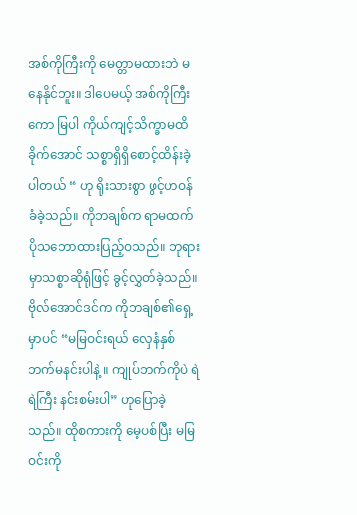အစ်ကိုကြီးကို မေတ္တာမထားဘဲ မနေနိုင်ဘူး။ ဒါပေမယ့် အစ်ကိုကြီးကော မြပါ ကိုယ်ကျင့်သိက္ခာမထိခိုက်အောင် သစ္စာရှိရှိစောင့်ထိန်းခဲ့ပါတယ် “ ဟု ရိုးသားစွာ ဖွင့်ဟဝန်ခံခဲ့သည်။ ကိုဘချစ်က ရာမထက်ပိုသဘောထားပြည့်ဝသည်။ ဘုရားမှာသစ္စာဆိုရုံဖြင့် ခွင့်လွှတ်ခဲ့သည်။ ဗိုလ်အောင်ဒင်က ကိုဘချစ်၏ရှေ့မှာပင် “မမြဝင်းရယ် လှေနံနှစ်ဘက်မနင်းပါနဲ့ ။ ကျုပ်ဘက်ကိုပဲ ရဲရဲကြီး နင်းစမ်းပါ” ဟုပြောခဲ့သည်။ ထိုစကားကို မေ့ပစ်ပြီး မမြဝင်းကို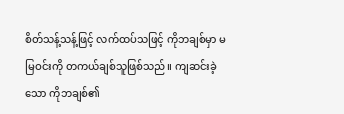စိတ်သန့်သန့်ဖြင့် လက်ထပ်သဖြင့် ကိုဘချစ်မှာ မမြဝင်းကို တကယ်ချစ်သူဖြစ်သည်။ ကျဆင်းခဲ့သော ကိုဘချစ်၏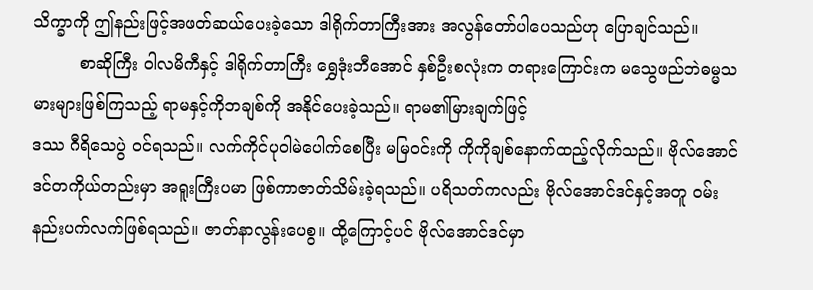သိက္ခာကို ဤနည်းဖြင့်အဖတ်ဆယ်ပေးခဲ့သော ဒါရိုက်တာကြီးအား အလွန်တော်ပါပေသည်ဟု ပြောချင်သည်။
         စာဆိုကြီး ဝါလမိကီနှင့် ဒါရိုက်တာကြီး ရွှေဒုံးဘီအောင် နှစ်ဦးစလုံးက တရားကြောင်းက မသွေဖည်ဘဲဓမ္မသမားများဖြစ်ကြသည့် ရာမနှင့်ကိုဘချစ်ကို အနိုင်ပေးခဲ့သည်။ ရာမ၏မြားချက်ဖြင့်
ဒဿ ဂီရိသေပွဲ ဝင်ရသည်။ လက်ကိုင်ပုဝါမဲပေါက်စေပြီး မမြဝင်းကို ကိုကိုချစ်နောက်ထည့်လိုက်သည်။ ဗိုလ်အောင်ဒင်တကိုယ်တည်းမှာ အရူးကြီးပမာ ဖြစ်ကာဇာတ်သိမ်းခဲ့ရသည်။ ပရိသတ်ကလည်း ဗိုလ်အောင်ဒင်နှင့်အတူ ဝမ်းနည်းပက်လက်ဖြစ်ရသည်။ ဇာတ်နာလွန်းပေစွ။ ထို့ကြောင့်ပင် ဗိုလ်အောင်ဒင်မှာ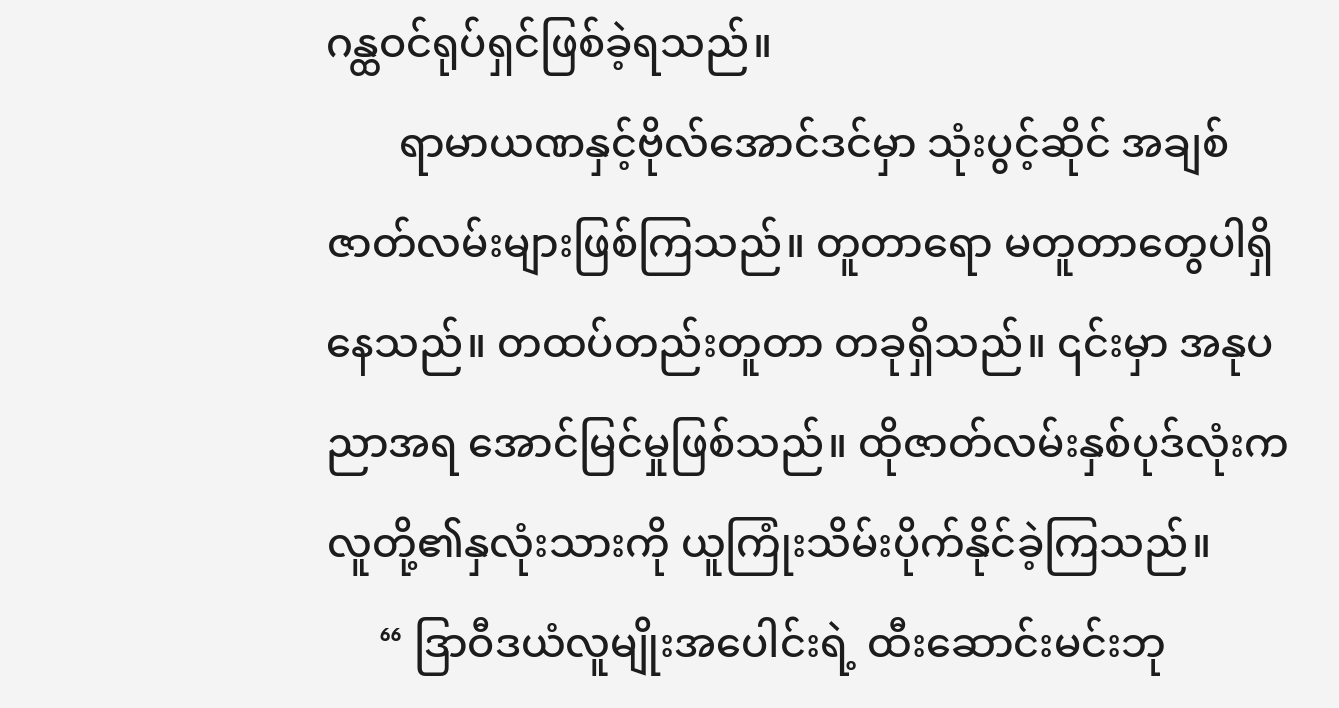ဂန္ထဝင်ရုပ်ရှင်ဖြစ်ခဲ့ရသည်။
       ရာမာယဏနှင့်ဗိုလ်အောင်ဒင်မှာ သုံးပွင့်ဆိုင် အချစ်ဇာတ်လမ်းများဖြစ်ကြသည်။ တူတာရော မတူတာတွေပါရှိနေသည်။ တထပ်တည်းတူတာ တခုရှိသည်။ ၎င်းမှာ အနုပညာအရ အောင်မြင်မှုဖြစ်သည်။ ထိုဇာတ်လမ်းနှစ်ပုဒ်လုံးက လူတို့၏နှလုံးသားကို ယူကြုံးသိမ်းပိုက်နိုင်ခဲ့ကြသည်။
     “ ဒြာဝီဒယံလူမျိုးအပေါင်းရဲ့ ထီးဆောင်းမင်းဘု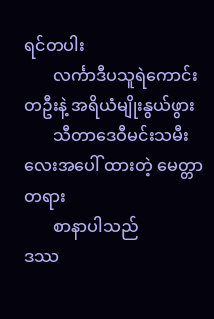ရင်တပါး
       လင်္ကာဒီပသူရဲကောင်းတဦးနဲ့ အရိယံမျိုးနွယ်ဖွား
       သီတာဒေဝီမင်းသမီးလေးအပေါ် ထားတဲ့ မေတ္တာတရား
       စာနာပါသည်
ဒဿ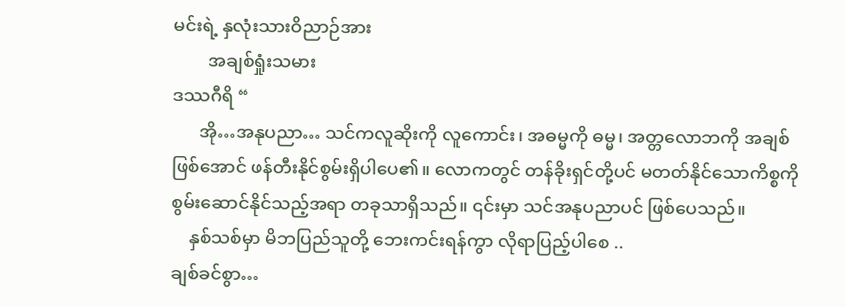မင်းရဲ့ နှလုံးသားဝိညာဉ်အား
        အချစ်ရှုံးသမား
ဒဿဂီရိ “
      အို…အနုပညာ… သင်ကလူဆိုးကို လူကောင်း၊ အဓမ္မကို ဓမ္မ၊ အတ္တလောဘကို အချစ်ဖြစ်အောင် ဖန်တီးနိုင်စွမ်းရှိပါပေ၏။ လောကတွင် တန်ခိုးရှင်တို့ပင် မတတ်နိုင်သောကိစ္စကို စွမ်းဆောင်နိုင်သည့်အရာ တခုသာရှိသည်။ ၎င်းမှာ သင်အနုပညာပင် ဖြစ်ပေသည်။
    နှစ်သစ်မှာ မိဘပြည်သူတို့ ဘေးကင်းရန်ကွာ လိုရာပြည့်ပါစေ ..
ချစ်ခင်စွာ…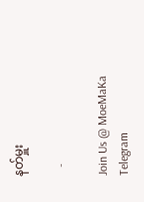နတ်မှူး

   -

Join Us @ MoeMaKa Telegram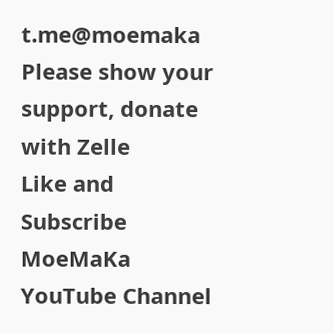t.me@moemaka
Please show your support, donate with Zelle
Like and Subscribe MoeMaKa YouTube Channel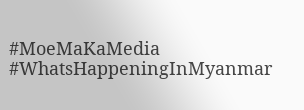#MoeMaKaMedia
#WhatsHappeningInMyanmar